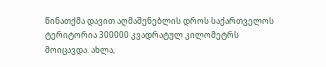წინათქმა დავით აღმაშენებლის დროს საქართველოს ტერიტორია 300000 კვადრატულ კილომეტრს მოიცავდა. ახლა,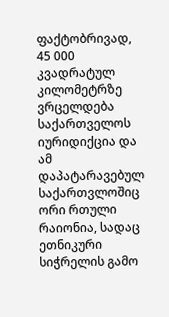ფაქტობრივად, 45 000 კვადრატულ კილომეტრზე ვრცელდება საქართველოს იურიდიქცია და ამ დაპატარავებულ საქართვლოშიც ორი რთული რაიონია, სადაც ეთნიკური სიჭრელის გამო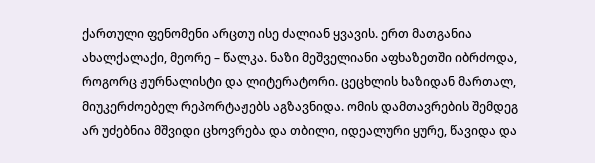ქართული ფენომენი არცთუ ისე ძალიან ყვავის. ერთ მათგანია ახალქალაქი, მეორე – წალკა. ნაზი მეშველიანი აფხაზეთში იბრძოდა, როგორც ჟურნალისტი და ლიტერატორი. ცეცხლის ხაზიდან მართალ, მიუკერძოებელ რეპორტაჟებს აგზავნიდა. ომის დამთავრების შემდეგ არ უძებნია მშვიდი ცხოვრება და თბილი, იდეალური ყურე, წავიდა და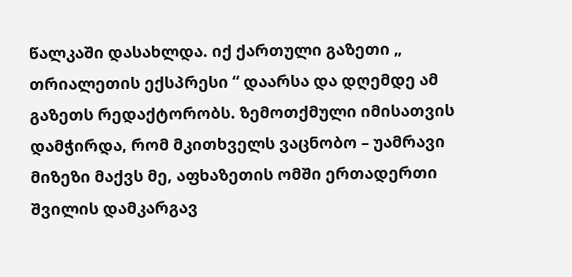წალკაში დასახლდა. იქ ქართული გაზეთი „ თრიალეთის ექსპრესი “ დაარსა და დღემდე ამ გაზეთს რედაქტორობს. ზემოთქმული იმისათვის დამჭირდა, რომ მკითხველს ვაცნობო – უამრავი მიზეზი მაქვს მე, აფხაზეთის ომში ერთადერთი შვილის დამკარგავ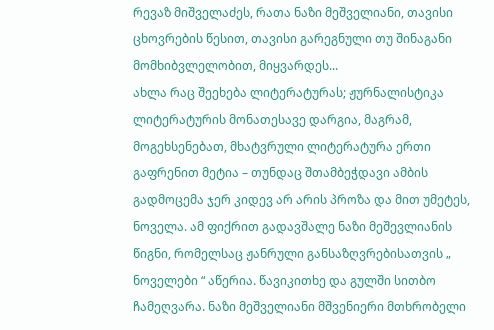რევაზ მიშველაძეს, რათა ნაზი მეშველიანი, თავისი ცხოვრების წესით, თავისი გარეგნული თუ შინაგანი მომხიბვლელობით, მიყვარდეს...
ახლა რაც შეეხება ლიტერატურას; ჟურნალისტიკა ლიტერატურის მონათესავე დარგია, მაგრამ, მოგეხსენებათ, მხატვრული ლიტერატურა ერთი გაფრენით მეტია – თუნდაც შთამბეჭდავი ამბის გადმოცემა ჯერ კიდევ არ არის პროზა და მით უმეტეს, ნოველა. ამ ფიქრით გადავშალე ნაზი მეშევლიანის წიგნი, რომელსაც ჟანრული განსაზღვრებისათვის „ ნოველები “ აწერია. წავიკითხე და გულში სითბო ჩამეღვარა. ნაზი მეშველიანი მშვენიერი მთხრობელი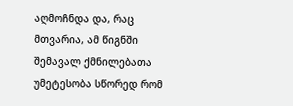აღმოჩნდა და, რაც მთვარია, ამ წიგნში შემავალ ქმნილებათა უმეტესობა სწორედ რომ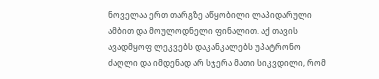ნოველაა ერთ თარგზე აწყობილი ლაპიდარული ამბით და მოულოდნელი ფინალით. აქ თავის ავადმყოფ ლეკვებს დაკანკალებს უპატრონო ძაღლი და იმდენად არ სჯერა მათი სიკვდილი, რომ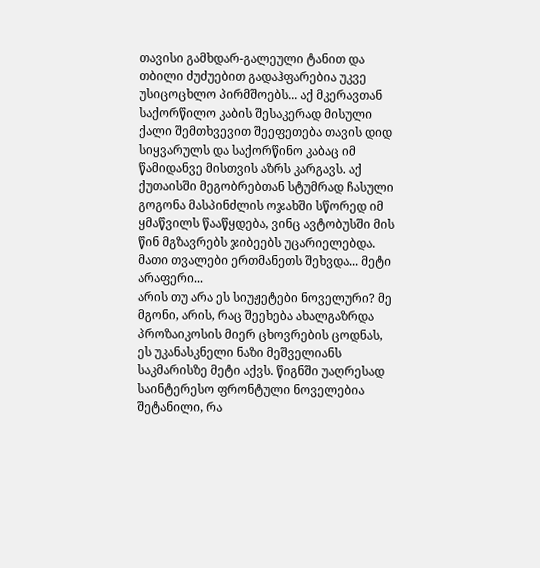თავისი გამხდარ-გალეული ტანით და თბილი ძუძუებით გადაჰფარებია უკვე უსიცოცხლო პირმშოებს... აქ მკერავთან საქორწილო კაბის შესაკერად მისული ქალი შემთხვევით შეეფეთება თავის დიდ სიყვარულს და საქორწინო კაბაც იმ წამიდანვე მისთვის აზრს კარგავს. აქ ქუთაისში მეგობრებთან სტუმრად ჩასული გოგონა მასპინძლის ოჯახში სწორედ იმ ყმაწვილს წააწყდება, ვინც ავტობუსში მის წინ მგზავრებს ჯიბეებს უცარიელებდა. მათი თვალები ერთმანეთს შეხვდა... მეტი არაფერი...
არის თუ არა ეს სიუჟეტები ნოველური? მე მგონი, არის, რაც შეეხება ახალგაზრდა პროზაიკოსის მიერ ცხოვრების ცოდნას, ეს უკანასკნელი ნაზი მეშველიანს საკმარისზე მეტი აქვს. წიგნში უაღრესად საინტერესო ფრონტული ნოველებია შეტანილი, რა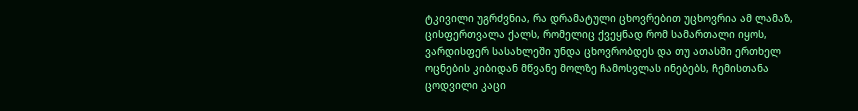ტკივილი უგრძვნია, რა დრამატული ცხოვრებით უცხოვრია ამ ლამაზ, ცისფერთვალა ქალს, რომელიც ქვეყნად რომ სამართალი იყოს, ვარდისფერ სასახლეში უნდა ცხოვრობდეს და თუ ათასში ერთხელ ოცნების კიბიდან მწვანე მოლზე ჩამოსვლას ინებებს, ჩემისთანა ცოდვილი კაცი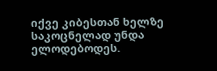იქვე კიბესთან ხელზე საკოცნელად უნდა ელოდებოდეს.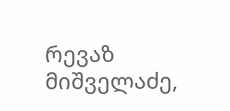რევაზ მიშველაძე,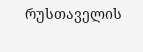რუსთაველის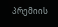პრემიის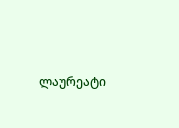ლაურეატი